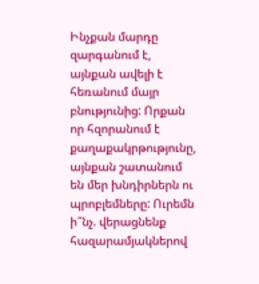Ինչքան մարդը զարգանում է, այնքան ավելի է հեռանում մայր բնությունից: Որքան որ հզորանում է քաղաքակրթությունը, այնքան շատանում են մեր խնդիրներն ու պրոբլեմները: Ուրեմն ի՞նչ. վերացնենք հազարամյակներով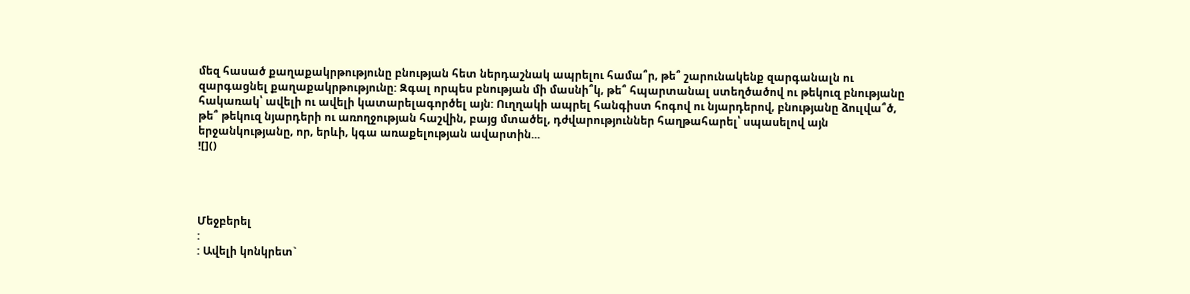մեզ հասած քաղաքակրթությունը բնության հետ ներդաշնակ ապրելու համա՞ր, թե՞ շարունակենք զարգանալն ու զարգացնել քաղաքակրթությունը: Զգալ որպես բնության մի մասնի՞կ, թե՞ հպարտանալ ստեղծածով ու թեկուզ բնությանը հակառակ՝ ավելի ու ավելի կատարելագործել այն: Ուղղակի ապրել հանգիստ հոգով ու նյարդերով, բնությանը ձուլվա՞ծ, թե՞ թեկուզ նյարդերի ու առողջության հաշվին, բայց մտածել, դժվարություններ հաղթահարել՝ սպասելով այն երջանկությանը, որ, երևի, կգա առաքելության ավարտին...
![]()




Մեջբերել
:
: Ավելի կոնկրետ`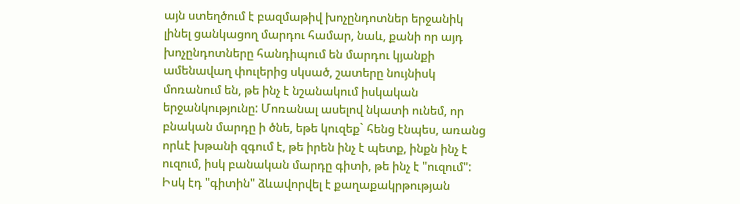այն ստեղծում է բազմաթիվ խոչընդոտներ երջանիկ լինել ցանկացող մարդու համար, նաև, քանի որ այդ խոչընդոտները հանդիպում են մարդու կյանքի ամենավաղ փուլերից սկսած, շատերը նույնիսկ մոռանում են, թե ինչ է նշանակում իսկական երջանկությունը: Մոռանալ ասելով նկատի ունեմ, որ բնական մարդը ի ծնե, եթե կուզեք` հենց էնպես, առանց որևէ խթանի զգում է, թե իրեն ինչ է պետք, ինքն ինչ է ուզում, իսկ բանական մարդը գիտի, թե ինչ է "ուզում": Իսկ էդ "գիտին" ձևավորվել է քաղաքակրթության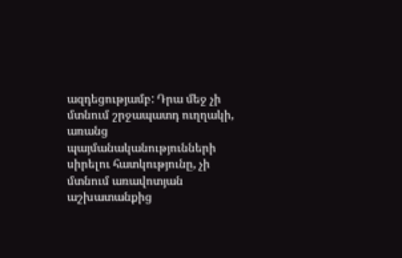ազդեցությամբ: Դրա մեջ չի մտնում շրջապատդ ուղղակի, առանց պայմանականությունների սիրելու հատկությունը, չի մտնում առավոտյան աշխատանքից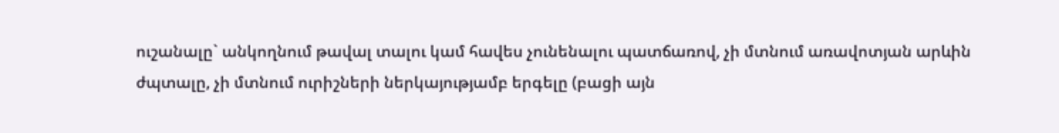ուշանալը` անկողնում թավալ տալու կամ հավես չունենալու պատճառով, չի մտնում առավոտյան արևին ժպտալը, չի մտնում ուրիշների ներկայությամբ երգելը (բացի այն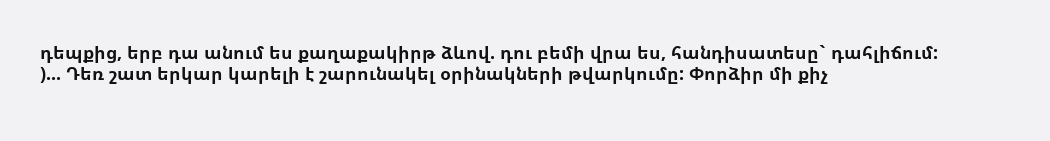դեպքից, երբ դա անում ես քաղաքակիրթ ձևով. դու բեմի վրա ես, հանդիսատեսը` դահլիճում:
)... Դեռ շատ երկար կարելի է շարունակել օրինակների թվարկումը: Փորձիր մի քիչ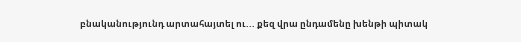բնականությունդ արտահայտել ու... քեզ վրա ընդամենը խենթի պիտակ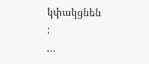կփակցնեն
:
...